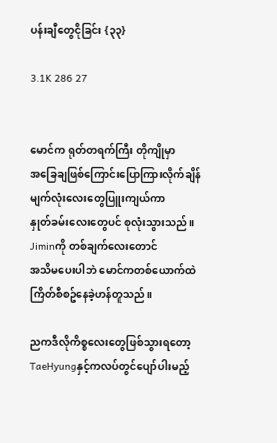ပန်းချီတွေငိုခြင်း {၃၃}

3.1K 286 27


မောင်က ရုတ်တရက်ကြီး တိုကျိုမှာ
အခြေချဖြစ်ကြောင်းပြောကြားလိုက်ချိန်
မျက်လုံးလေးတွေပြူးကျယ်ကာ
နှုတ်ခမ်းလေးတွေပင် စုလုံးသွားသည်။
Jiminကို တစ်ချက်လေးတောင်
အသိမပေးပါဘဲ မောင်ကတစ်ယောက်ထဲ
ကြိတ်စီစဥ်နေခဲ့ဟန်တူသည်။

ညကဒီလိုကိစ္စလေးတွေဖြစ်သွားရတော့
TaeHyungနှင့်ကလပ်တွင်ပျော်ပါးမည့်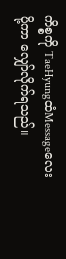ကိစ္စကို TaeHyungထံMessageလေး
ပို့ကာ လျှော်လိုက်ရသည်။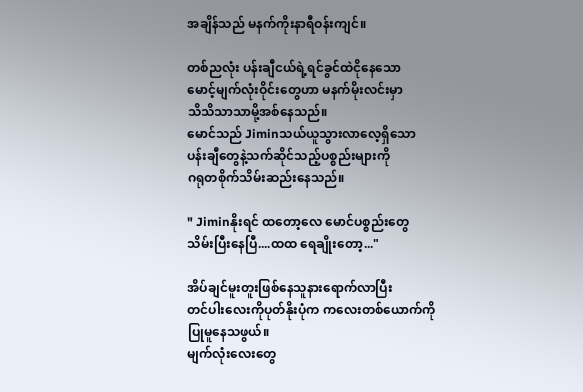အချိန်သည် မနက်ကိုးနာရီဝန်းကျင်။

တစ်ညလုံး ပန်းချီငယ်ရဲ့ရင်ခွင်ထဲငိုနေသော
မောင့်မျက်လုံးဝိုင်းတွေဟာ မနက်မိုးလင်းမှာ
သိသိသာသာမို့အစ်နေသည်။
မောင်သည် Jiminသယ်ယူသွားလာလေ့ရှိသော
ပန်းချီတွေနဲ့သက်ဆိုင်သည့်ပစ္စည်းများကို
ဂရုတစိုက်သိမ်းဆည်းနေသည်။

" Jiminနိုးရင် ထတော့လေ မောင်ပစ္စည်းတွေ
သိမ်းပြီးနေပြီ....ထထ ရေချိုးတော့..."

အိပ်ချင်မူးတူးဖြစ်နေသူနားရောက်လာပြီး
တင်ပါးလေးကိုပုတ်နိုးပုံက ကလေးတစ်ယောက်ကို
ပြုမူနေသဖွယ်။
မျက်လုံးလေးတွေ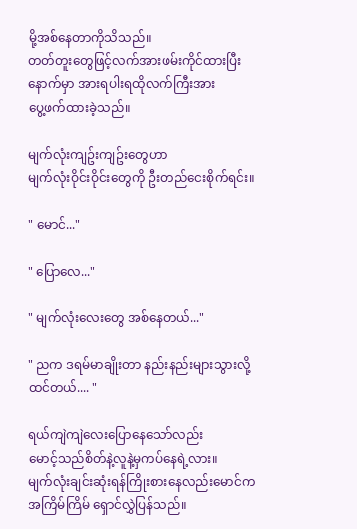မို့အစ်နေတာကိုသိသည်။
တတ်တူးတွေဖြင့်လက်အားဖမ်းကိုင်ထားပြီး
နောက်မှာ အားရပါးရထိုလက်ကြီးအား
ပွေ့ဖက်ထားခဲ့သည်။

မျက်လုံးကျဥ်းကျဥ်းတွေဟာ
မျက်လုံးဝိုင်းဝိုင်းတွေကို ဦးတည်ငေးစိုက်ရင်း။

" မောင်..."

" ပြောလေ..."

" မျက်လုံးလေးတွေ အစ်နေတယ်..."

" ညက ဒရမ်မာချိုးတာ နည်းနည်းများသွားလို့
ထင်တယ်.... "

ရယ်ကျဲကျဲလေးပြောနေသော်လည်း
မောင့်သည်စိတ်နဲ့လူနဲ့မှကပ်နေရဲ့လား။
မျက်လုံးချင်းဆုံးရန်ကြိုးစားနေလည်းမောင်က
အကြိမ်ကြိမ် ရှောင်လွှဲပြန်သည်။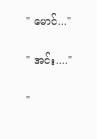" မောင်..."

" အင်း...."

"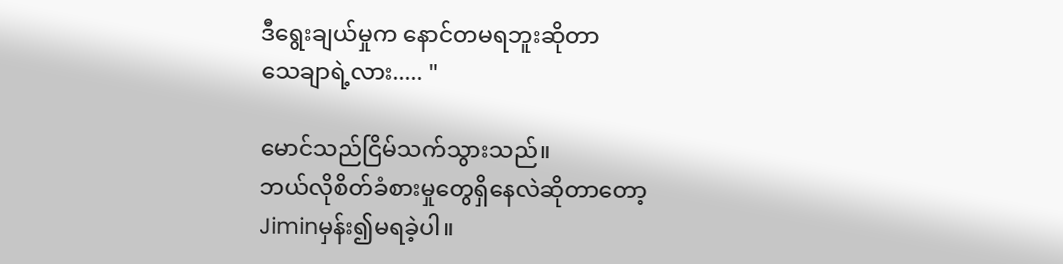ဒီရွေးချယ်မှုက နောင်တမရဘူးဆိုတာ
သေချာရဲ့လား..... "

မောင်သည်ငြိမ်သက်သွားသည်။
ဘယ်လိုစိတ်ခံစားမှုတွေရှိနေလဲဆိုတာတော့
Jiminမှန်း၍မရခဲ့ပါ။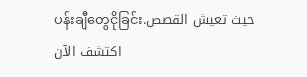ပန်းချီတွေငိုခြင်းحيث تعيش القصص. اكتشف الآن